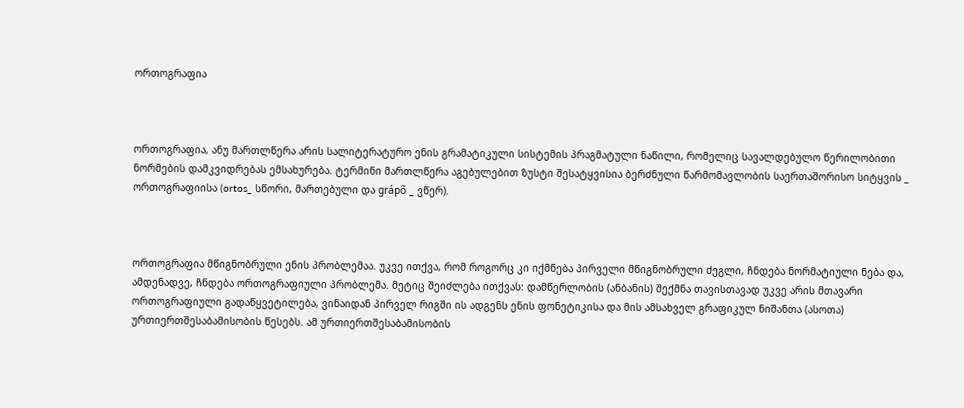ორთოგრაფია



ორთოგრაფია, ანუ მართლწერა არის სალიტერატურო ენის გრამატიკული სისტემის პრაგმატული ნაწილი, რომელიც სავალდებულო წერილობითი ნორმების დამკვიდრებას ემსახურება. ტერმინი მართლწერა აგებულებით ზუსტი შესატყვისია ბერძნული წარმომავლობის საერთაშორისო სიტყვის _ ორთოგრაფიისა (ortos_ სწორი, მართებული და grápõ _ ვწერ).



ორთოგრაფია მწიგნობრული ენის პრობლემაა. უკვე ითქვა, რომ როგორც კი იქმნება პირველი მწიგნობრული ძეგლი, ჩნდება ნორმატიული ნება და, ამდენადვე, ჩნდება ორთოგრაფიული პრობლემა. მეტიც შეიძლება ითქვას: დამწერლობის (ანბანის) შექმნა თავისთავად უკვე არის მთავარი ორთოგრაფიული გადაწყვეტილება, ვინაიდან პირველ რიგში ის ადგენს ენის ფონეტიკისა და მის ამსახველ გრაფიკულ ნიშანთა (ასოთა) ურთიერთშესაბამისობის წესებს. ამ ურთიერთშესაბამისობის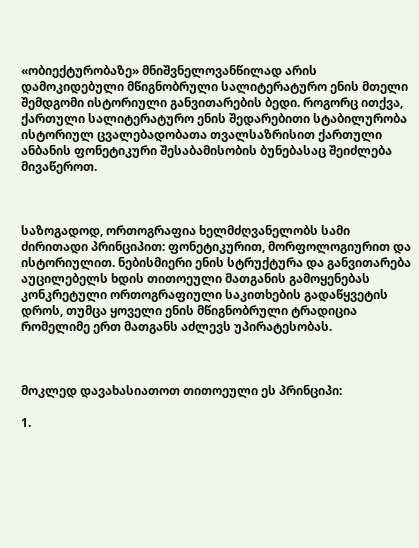«ობიექტურობაზე» მნიშვნელოვანწილად არის დამოკიდებული მწიგნობრული სალიტერატურო ენის მთელი შემდგომი ისტორიული განვითარების ბედი. როგორც ითქვა, ქართული სალიტერატურო ენის შედარებითი სტაბილურობა ისტორიულ ცვალებადობათა თვალსაზრისით ქართული ანბანის ფონეტიკური შესაბამისობის ბუნებასაც შეიძლება მივაწეროთ.



საზოგადოდ, ორთოგრაფია ხელმძღვანელობს სამი ძირითადი პრინციპით: ფონეტიკურით, მორფოლოგიურით და ისტორიულით. ნებისმიერი ენის სტრუქტურა და განვითარება აუცილებელს ხდის თითოეული მათგანის გამოყენებას კონკრეტული ორთოგრაფიული საკითხების გადაწყვეტის დროს, თუმცა ყოველი ენის მწიგნობრული ტრადიცია რომელიმე ერთ მათგანს აძლევს უპირატესობას.



მოკლედ დავახასიათოთ თითოეული ეს პრინციპი:

1.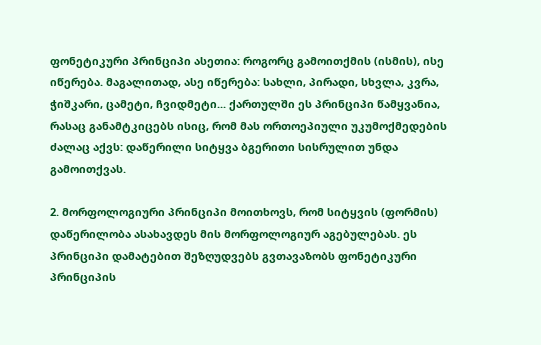ფონეტიკური პრინციპი ასეთია: როგორც გამოითქმის (ისმის), ისე იწერება. მაგალითად, ასე იწერება: სახლი, პირადი, სხვლა, კვრა, ჭიშკარი, ცამეტი, ჩვიდმეტი... ქართულში ეს პრინციპი წამყვანია, რასაც განამტკიცებს ისიც, რომ მას ორთოეპიული უკუმოქმედების ძალაც აქვს: დაწერილი სიტყვა ბგერითი სისრულით უნდა გამოითქვას.

2. მორფოლოგიური პრინციპი მოითხოვს, რომ სიტყვის (ფორმის) დაწერილობა ასახავდეს მის მორფოლოგიურ აგებულებას. ეს პრინციპი დამატებით შეზღუდვებს გვთავაზობს ფონეტიკური პრინციპის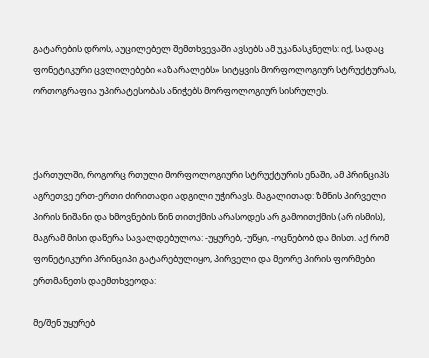გატარების დროს, აუცილებელ შემთხვევაში ავსებს ამ უკანასკნელს: იქ, სადაც ფონეტიკური ცვლილებები «აზარალებს» სიტყვის მორფოლოგიურ სტრუქტურას, ორთოგრაფია უპირატესობას ანიჭებს მორფოლოგიურ სისრულეს.



ქართულში, როგორც რთული მორფოლოგიური სტრუქტურის ენაში, ამ პრინციპს აგრეთვე ერთ-ერთი ძირითადი ადგილი უჭირავს. მაგალითად: ზმნის პირველი პირის ნიშანი და ხმოვნების წინ თითქმის არასოდეს არ გამოითქმის (არ ისმის), მაგრამ მისი დაწერა სავალდებულოა: -უყურებ, -უწყი, -ოცნებობ და მისთ. აქ რომ ფონეტიკური პრინციპი გატარებულიყო, პირველი და მეორე პირის ფორმები ერთმანეთს დაემთხვეოდა:

მე/შენ უყურებ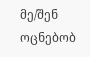მე/შენ ოცნებობ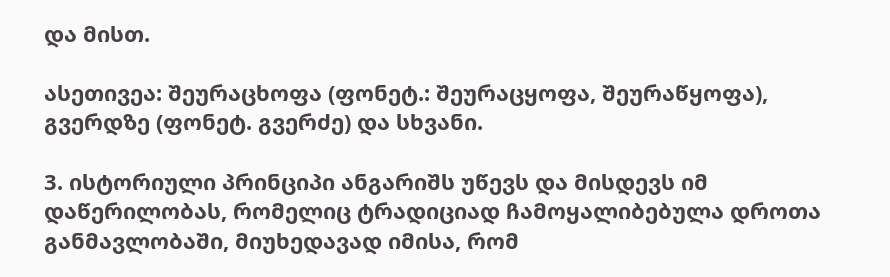და მისთ.

ასეთივეა: შეურაცხოფა (ფონეტ.: შეურაცყოფა, შეურაწყოფა), გვერდზე (ფონეტ. გვერძე) და სხვანი.

3. ისტორიული პრინციპი ანგარიშს უწევს და მისდევს იმ დაწერილობას, რომელიც ტრადიციად ჩამოყალიბებულა დროთა განმავლობაში, მიუხედავად იმისა, რომ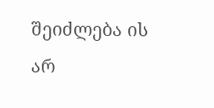შეიძლება ის არ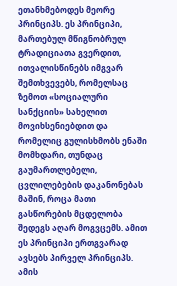ეთანხმებოდეს მეორე პრინციპს. ეს პრინციპი, მართებულ მწიგნობრულ ტრადიციათა გვერდით, ითვალისწინებს იმგვარ შემთხვევებს, რომელსაც ზემოთ «სოციალური სანქციის» სახელით მოვიხსენიებდით და რომელიც გულისხმობს ენაში მომხდარი, თუნდაც გაუმართლებელი, ცვლილებების დაკანონებას მაშინ, როცა მათი გასწორების მცდელობა შედეგს აღარ მოგვცემს. ამით ეს პრინციპი ერთგვარად ავსებს პირველ პრინციპს. ამის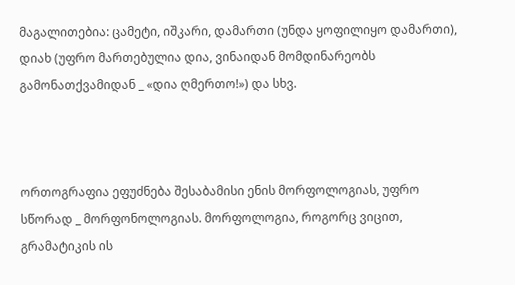მაგალითებია: ცამეტი, იშკარი, დამართი (უნდა ყოფილიყო დამართი), დიახ (უფრო მართებულია დია, ვინაიდან მომდინარეობს გამონათქვამიდან _ «დია ღმერთო!») და სხვ.



ორთოგრაფია ეფუძნება შესაბამისი ენის მორფოლოგიას, უფრო სწორად _ მორფონოლოგიას. მორფოლოგია, როგორც ვიცით, გრამატიკის ის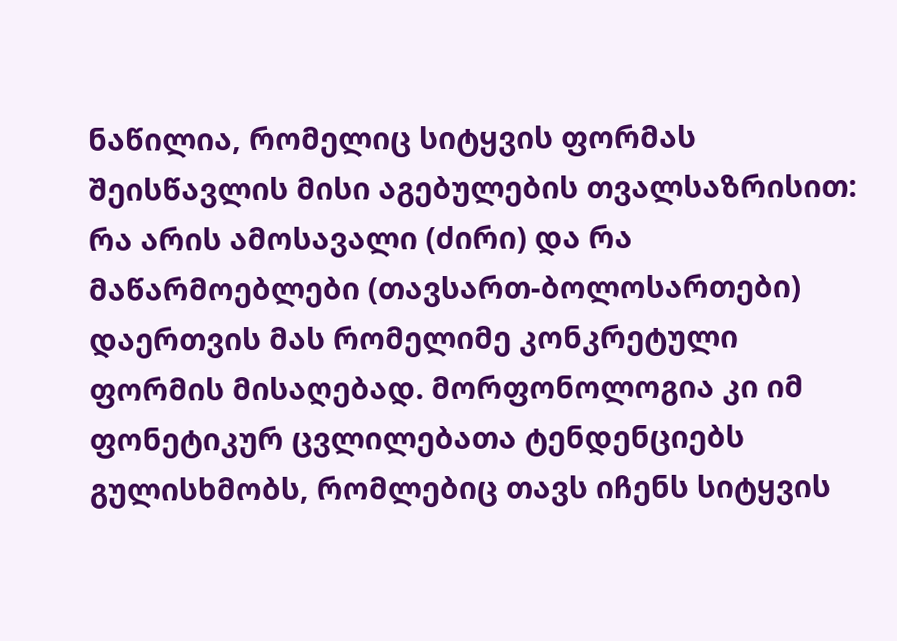ნაწილია, რომელიც სიტყვის ფორმას შეისწავლის მისი აგებულების თვალსაზრისით: რა არის ამოსავალი (ძირი) და რა მაწარმოებლები (თავსართ-ბოლოსართები) დაერთვის მას რომელიმე კონკრეტული ფორმის მისაღებად. მორფონოლოგია კი იმ ფონეტიკურ ცვლილებათა ტენდენციებს გულისხმობს, რომლებიც თავს იჩენს სიტყვის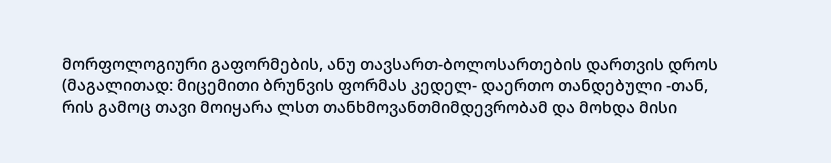მორფოლოგიური გაფორმების, ანუ თავსართ-ბოლოსართების დართვის დროს (მაგალითად: მიცემითი ბრუნვის ფორმას კედელ- დაერთო თანდებული -თან, რის გამოც თავი მოიყარა ლსთ თანხმოვანთმიმდევრობამ და მოხდა მისი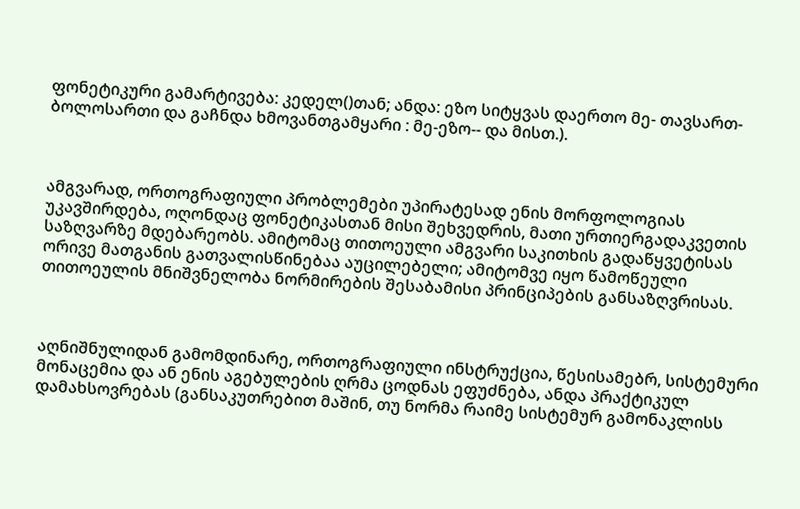ფონეტიკური გამარტივება: კედელ()თან; ანდა: ეზო სიტყვას დაერთო მე- თავსართ-ბოლოსართი და გაჩნდა ხმოვანთგამყარი : მე-ეზო-- და მისთ.).



ამგვარად, ორთოგრაფიული პრობლემები უპირატესად ენის მორფოლოგიას უკავშირდება, ოღონდაც ფონეტიკასთან მისი შეხვედრის, მათი ურთიერგადაკვეთის საზღვარზე მდებარეობს. ამიტომაც თითოეული ამგვარი საკითხის გადაწყვეტისას ორივე მათგანის გათვალისწინებაა აუცილებელი; ამიტომვე იყო წამოწეული თითოეულის მნიშვნელობა ნორმირების შესაბამისი პრინციპების განსაზღვრისას.



აღნიშნულიდან გამომდინარე, ორთოგრაფიული ინსტრუქცია, წესისამებრ, სისტემური მონაცემია და ან ენის აგებულების ღრმა ცოდნას ეფუძნება, ანდა პრაქტიკულ დამახსოვრებას (განსაკუთრებით მაშინ, თუ ნორმა რაიმე სისტემურ გამონაკლისს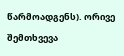წარმოადგენს). ორივე შემთხვევა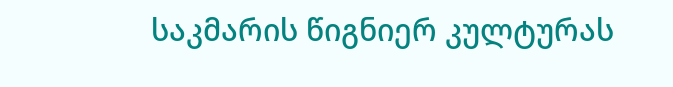საკმარის წიგნიერ კულტურას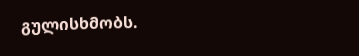გულისხმობს.